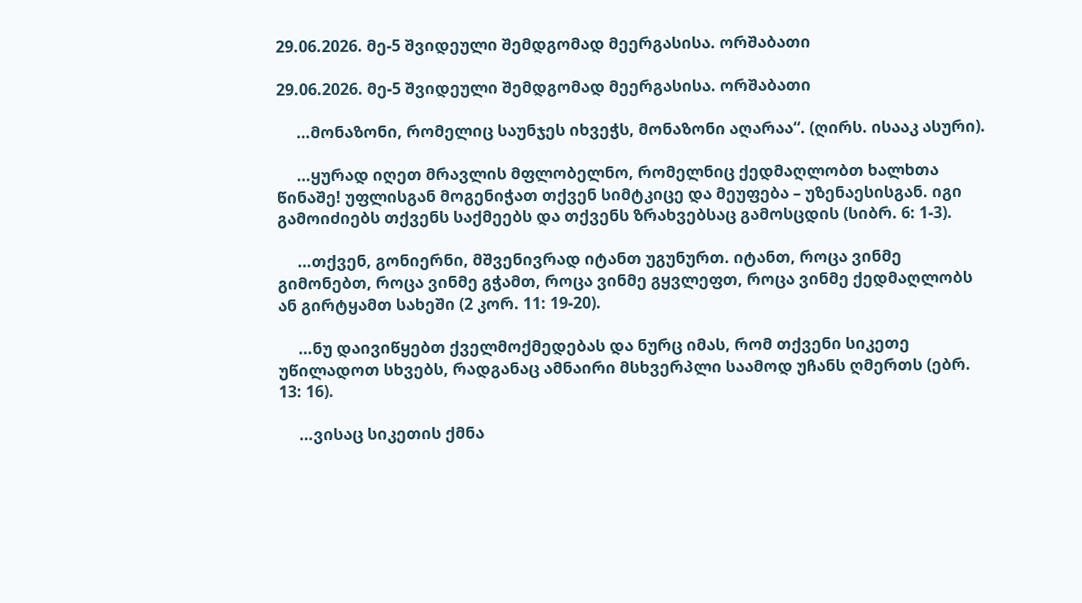29.06.2026. მე-5 შვიდეული შემდგომად მეერგასისა. ორშაბათი

29.06.2026. მე-5 შვიდეული შემდგომად მეერგასისა. ორშაბათი

     …მონაზონი, რომელიც საუნჯეს იხვეჭს, მონაზონი აღარაა“. (ღირს. ისააკ ასური).

     …ყურად იღეთ მრავლის მფლობელნო, რომელნიც ქედმაღლობთ ხალხთა წინაშე! უფლისგან მოგენიჭათ თქვენ სიმტკიცე და მეუფება – უზენაესისგან. იგი გამოიძიებს თქვენს საქმეებს და თქვენს ზრახვებსაც გამოსცდის (სიბრ. 6: 1-3).

     …თქვენ, გონიერნი, მშვენივრად იტანთ უგუნურთ. იტანთ, როცა ვინმე გიმონებთ, როცა ვინმე გჭამთ, როცა ვინმე გყვლეფთ, როცა ვინმე ქედმაღლობს ან გირტყამთ სახეში (2 კორ. 11: 19-20).

     …ნუ დაივიწყებთ ქველმოქმედებას და ნურც იმას, რომ თქვენი სიკეთე უწილადოთ სხვებს, რადგანაც ამნაირი მსხვერპლი საამოდ უჩანს ღმერთს (ებრ. 13: 16).

     …ვისაც სიკეთის ქმნა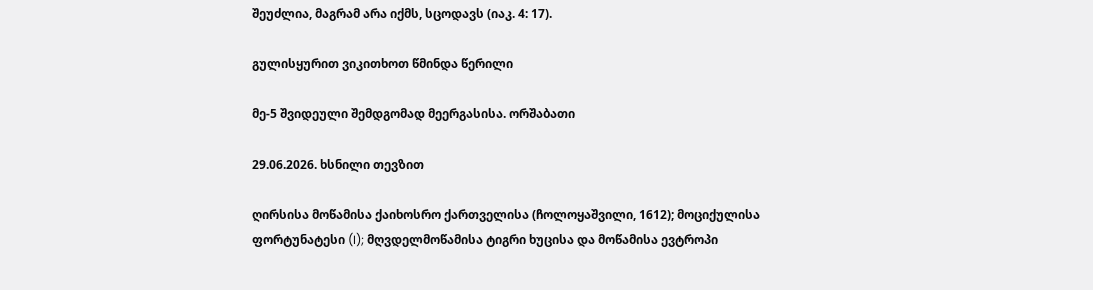შეუძლია, მაგრამ არა იქმს, სცოდავს (იაკ. 4: 17).

გულისყურით ვიკითხოთ წმინდა წერილი

მე-5 შვიდეული შემდგომად მეერგასისა. ორშაბათი

29.06.2026. ხსნილი თევზით

ღირსისა მოწამისა ქაიხოსრო ქართველისა (ჩოლოყაშვილი, 1612); მოციქულისა ფორტუნატესი (I); მღვდელმოწამისა ტიგრი ხუცისა და მოწამისა ევტროპი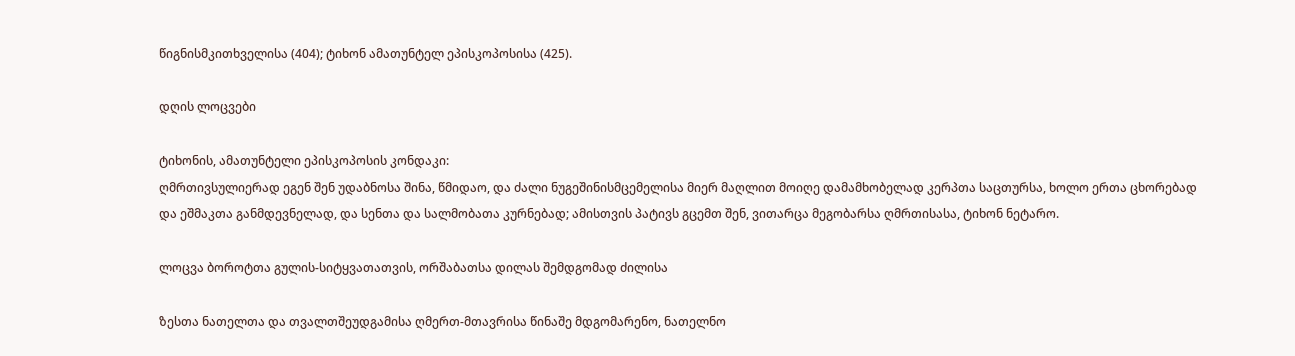წიგნისმკითხველისა (404); ტიხონ ამათუნტელ ეპისკოპოსისა (425).

დღის ლოცვები

ტიხონის, ამათუნტელი ეპისკოპოსის კონდაკი:
ღმრთივსულიერად ეგენ შენ უდაბნოსა შინა, წმიდაო, და ძალი ნუგეშინისმცემელისა მიერ მაღლით მოიღე დამამხობელად კერპთა საცთურსა, ხოლო ერთა ცხორებად და ეშმაკთა განმდევნელად, და სენთა და სალმობათა კურნებად; ამისთვის პატივს გცემთ შენ, ვითარცა მეგობარსა ღმრთისასა, ტიხონ ნეტარო.

ლოცვა ბოროტთა გულის-სიტყვათათვის, ორშაბათსა დილას შემდგომად ძილისა

ზესთა ნათელთა და თვალთშეუდგამისა ღმერთ-მთავრისა წინაშე მდგომარენო, ნათელნო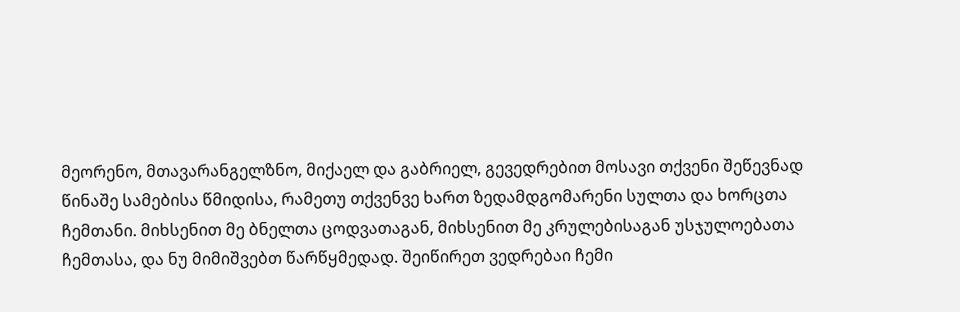მეორენო, მთავარანგელზნო, მიქაელ და გაბრიელ, გევედრებით მოსავი თქვენი შეწევნად წინაშე სამებისა წმიდისა, რამეთუ თქვენვე ხართ ზედამდგომარენი სულთა და ხორცთა ჩემთანი. მიხსენით მე ბნელთა ცოდვათაგან, მიხსენით მე კრულებისაგან უსჯულოებათა ჩემთასა, და ნუ მიმიშვებთ წარწყმედად. შეიწირეთ ვედრებაი ჩემი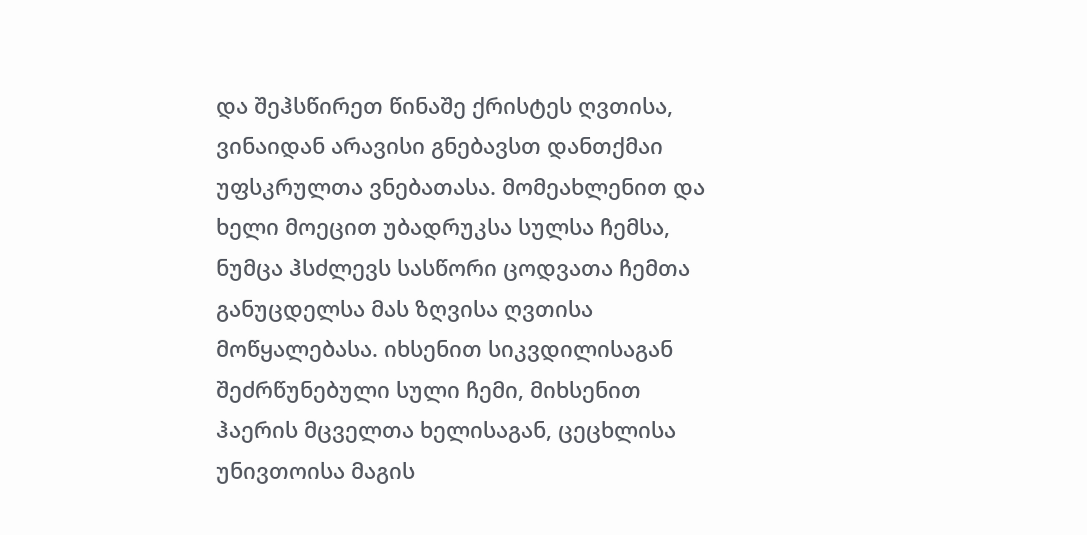და შეჰსწირეთ წინაშე ქრისტეს ღვთისა, ვინაიდან არავისი გნებავსთ დანთქმაი უფსკრულთა ვნებათასა. მომეახლენით და ხელი მოეცით უბადრუკსა სულსა ჩემსა, ნუმცა ჰსძლევს სასწორი ცოდვათა ჩემთა განუცდელსა მას ზღვისა ღვთისა მოწყალებასა. იხსენით სიკვდილისაგან შეძრწუნებული სული ჩემი, მიხსენით ჰაერის მცველთა ხელისაგან, ცეცხლისა უნივთოისა მაგის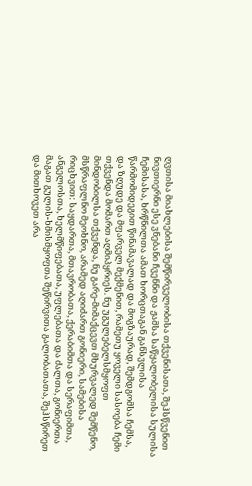ღვთისა მიახლებისა შემწირველობისა თქვენისათა, შეჰსწვენით ნივთიერნი ესე ვნებანი ჩვენნი და ჟამსა საწყალობელისა სულისა ჩემისასა, ხრწნილთა ამათ ხორცთაგან განსვლისა წარმომიდეგით წინამავალად და მოგზაურად, შემდგომსა ჩემსა, და ზღუდე და მფარველ მექმენით, რამეთუ ყოველი სასოება ჩემი თქვენდა მომართ აღმიპყრიეს. ნუ უგულებელსმყოფთ მინდობილსა თქვენდა, ნუ გარე-მიმაქცევთ მხურვალედ შემწენო, მსწრაფლნო მეოხნო, არამედ აღიძართ გონიერი, სამებისა რიცხვით: საყდართა, მთავრობათა, ქერაბიმთა და სერაფიმთა, ანგელოსთა, ხელმწიფებათა, უფლებათა და ძალთა, გონიერთა მაგათ გულის-ხმისმყოფთა შეწირვითა გალობათათა, შეჰსწირეთ და მითხოვეთ არა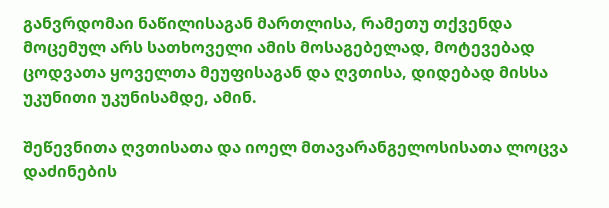განვრდომაი ნაწილისაგან მართლისა, რამეთუ თქვენდა მოცემულ არს სათხოველი ამის მოსაგებელად, მოტევებად ცოდვათა ყოველთა მეუფისაგან და ღვთისა, დიდებად მისსა უკუნითი უკუნისამდე, ამინ.

შეწევნითა ღვთისათა და იოელ მთავარანგელოსისათა ლოცვა დაძინების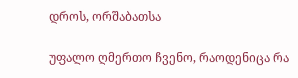დროს, ორშაბათსა

უფალო ღმერთო ჩვენო, რაოდენიცა რა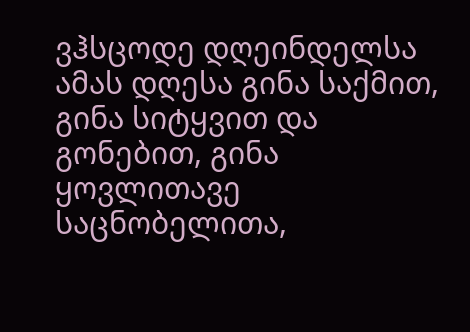ვჰსცოდე დღეინდელსა ამას დღესა გინა საქმით, გინა სიტყვით და გონებით, გინა ყოვლითავე საცნობელითა,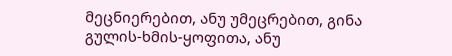მეცნიერებით, ანუ უმეცრებით, გინა გულის-ხმის-ყოფითა, ანუ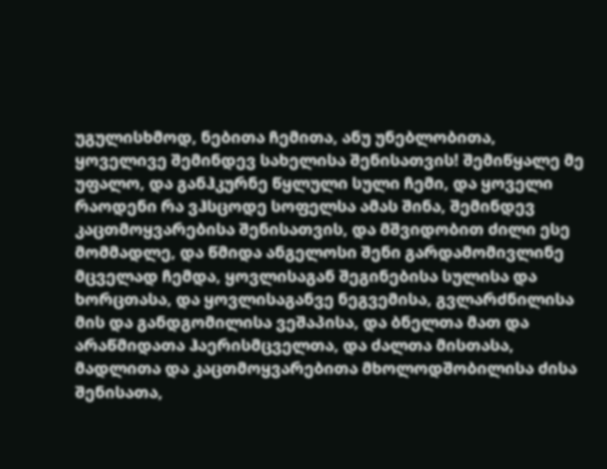უგულისხმოდ, ნებითა ჩემითა, ანუ უნებლობითა, ყოველივე შემინდევ სახელისა შენისათვის! შემიწყალე მე უფალო, და განჰკურნე წყლული სული ჩემი, და ყოველი რაოდენი რა ვჰსცოდე სოფელსა ამას შინა, შემინდევ კაცთმოყვარებისა შენისათვის, და მშვიდობით ძილი ესე მომმადლე, და წმიდა ანგელოსი შენი გარდამომივლინე მცველად ჩემდა, ყოვლისაგან შეგინებისა სულისა და ხორცთასა, და ყოვლისაგანვე ნეგვემისა, გვლარძნილისა მის და განდგომილისა ვეშაპისა, და ბნელთა მათ და არაწმიდათა ჰაერისმცველთა, და ძალთა მისთასა, მადლითა და კაცთმოყვარებითა მხოლოდშობილისა ძისა შენისათა,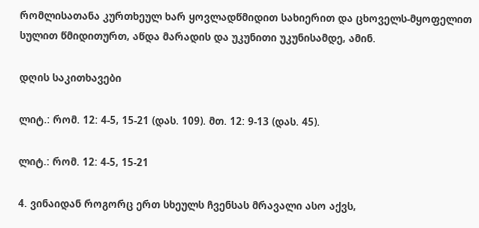რომლისათანა კურთხეულ ხარ ყოვლადწმიდით სახიერით და ცხოველს-მყოფელით სულით წმიდითურთ, აწდა მარადის და უკუნითი უკუნისამდე, ამინ.

დღის საკითხავები

ლიტ.: რომ. 12: 4-5, 15-21 (დას. 109). მთ. 12: 9-13 (დას. 45).

ლიტ.: რომ. 12: 4-5, 15-21

4. ვინაიდან როგორც ერთ სხეულს ჩვენსას მრავალი ასო აქვს,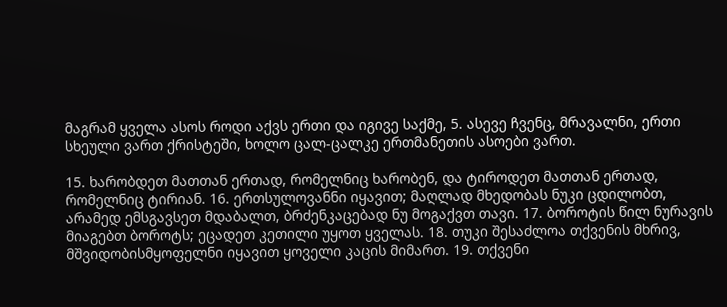მაგრამ ყველა ასოს როდი აქვს ერთი და იგივე საქმე, 5. ასევე ჩვენც, მრავალნი, ერთი სხეული ვართ ქრისტეში, ხოლო ცალ-ცალკე ერთმანეთის ასოები ვართ.

15. ხარობდეთ მათთან ერთად, რომელნიც ხარობენ, და ტიროდეთ მათთან ერთად, რომელნიც ტირიან. 16. ერთსულოვანნი იყავით; მაღლად მხედობას ნუკი ცდილობთ, არამედ ემსგავსეთ მდაბალთ, ბრძენკაცებად ნუ მოგაქვთ თავი. 17. ბოროტის წილ ნურავის მიაგებთ ბოროტს; ეცადეთ კეთილი უყოთ ყველას. 18. თუკი შესაძლოა თქვენის მხრივ, მშვიდობისმყოფელნი იყავით ყოველი კაცის მიმართ. 19. თქვენი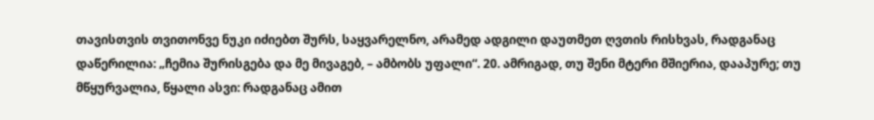თავისთვის თვითონვე ნუკი იძიებთ შურს, საყვარელნო, არამედ ადგილი დაუთმეთ ღვთის რისხვას, რადგანაც დაწერილია: „ჩემია შურისგება და მე მივაგებ, – ამბობს უფალი“. 20. ამრიგად, თუ შენი მტერი მშიერია, დააპურე; თუ მწყურვალია, წყალი ასვი: რადგანაც ამით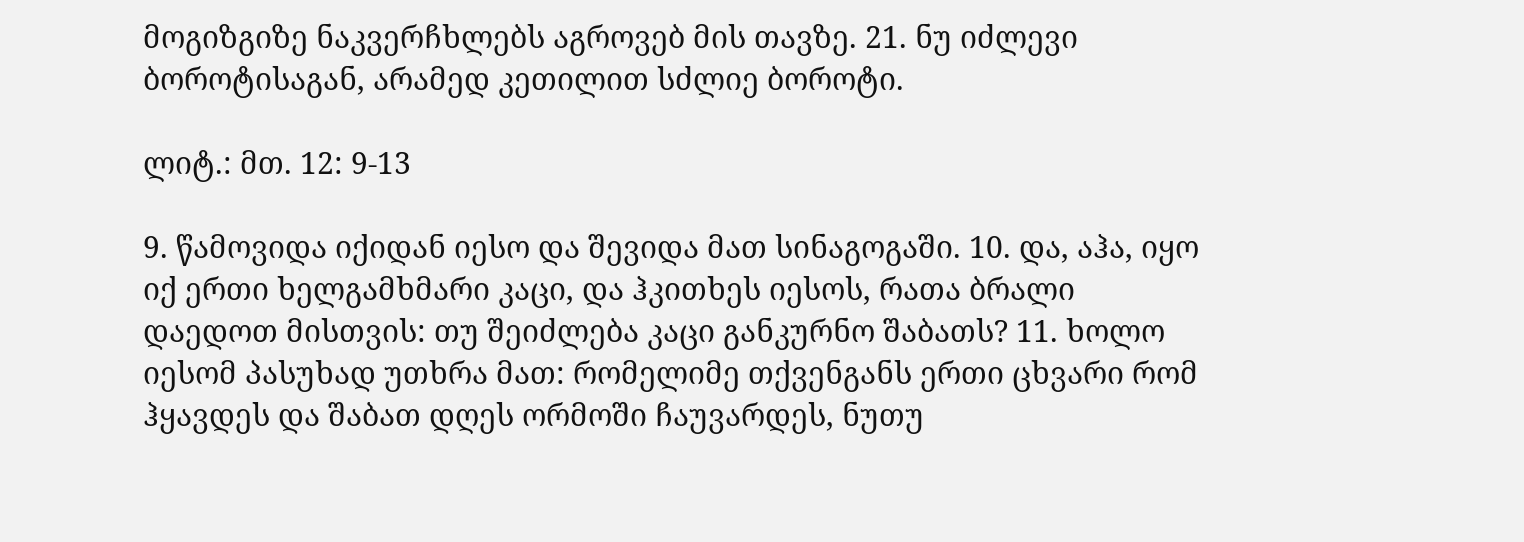მოგიზგიზე ნაკვერჩხლებს აგროვებ მის თავზე. 21. ნუ იძლევი ბოროტისაგან, არამედ კეთილით სძლიე ბოროტი.

ლიტ.: მთ. 12: 9-13

9. წამოვიდა იქიდან იესო და შევიდა მათ სინაგოგაში. 10. და, აჰა, იყო იქ ერთი ხელგამხმარი კაცი, და ჰკითხეს იესოს, რათა ბრალი დაედოთ მისთვის: თუ შეიძლება კაცი განკურნო შაბათს? 11. ხოლო იესომ პასუხად უთხრა მათ: რომელიმე თქვენგანს ერთი ცხვარი რომ ჰყავდეს და შაბათ დღეს ორმოში ჩაუვარდეს, ნუთუ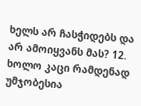ხელს არ ჩასჭიდებს და არ ამოიყვანს მას? 12. ხოლო კაცი რამდენად უმჯობესია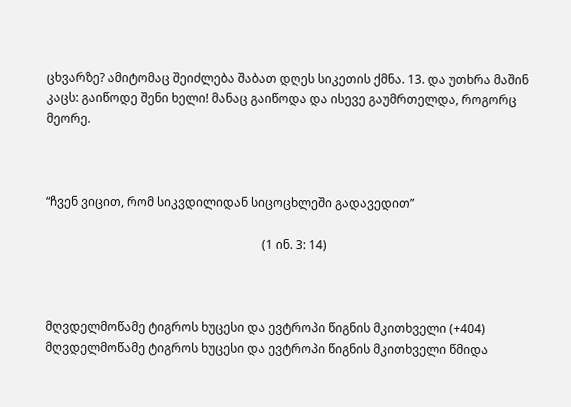ცხვარზე? ამიტომაც შეიძლება შაბათ დღეს სიკეთის ქმნა. 13. და უთხრა მაშინ კაცს: გაიწოდე შენი ხელი! მანაც გაიწოდა და ისევე გაუმრთელდა, როგორც მეორე.



“ჩვენ ვიცით, რომ სიკვდილიდან სიცოცხლეში გადავედით”

                                                                        (1 ინ. 3: 14)



მღვდელმოწამე ტიგროს ხუცესი და ევტროპი წიგნის მკითხველი (+404)
მღვდელმოწამე ტიგროს ხუცესი და ევტროპი წიგნის მკითხველი წმიდა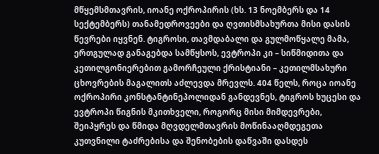მწყემსმთავრის, იოანე ოქროპირის (ხს. 13 ნოემბერს და 14 სექტემბერს) თანამედროვეები და ღვთისმსახურთა მისი დასის წევრები იყვნენ. ტიგროსი, თავმდაბალი და გულმოწყალე მამა, ერთგულად განაგებდა სამწყსოს, ევტროპი კი – სიწმიდითა და კეთილგონიერებით გამორჩეული ქრისტიანი – კეთილმსახური ცხოვრების მაგალითს აძლევდა მრევლს. 404 წელს, როცა იოანე ოქროპირი კონსტანტინეპოლიდან განდევნეს, ტიგროს ხუცესი და ევტროპი წიგნის მკითხველი, როგორც მისი მიმდევრები, შეიპყრეს და წმიდა მღვდელმთავრის მოწინააღმდეგეთა კუთვნილი ტაძრებისა და შენობების დაწვაში დასდეს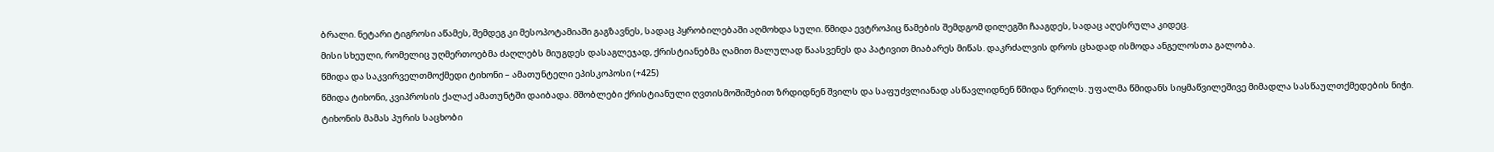ბრალი. ნეტარი ტიგროსი აწამეს, შემდეგ კი მესოპოტამიაში გაგზავნეს, სადაც პყრობილებაში აღმოხდა სული. წმიდა ევტროპიც წამების შემდგომ დილეგში ჩააგდეს, სადაც აღესრულა კიდეც.
მისი სხეული, რომელიც უღმერთოებმა ძაღლებს მიუგდეს დასაგლეჯად, ქრისტიანებმა ღამით მალულად წაასვენეს და პატივით მიაბარეს მიწას. დაკრძალვის დროს ცხადად ისმოდა ანგელოსთა გალობა.
წმიდა და საკვირველთმოქმედი ტიხონი – ამათუნტელი ეპისკოპოსი (+425)
წმიდა ტიხონი, კვიპროსის ქალაქ ამათუნტში დაიბადა. მშობლები ქრისტიანული ღვთისმოშიშებით ზრდიდნენ შვილს და საფუძვლიანად ასწავლიდნენ წმიდა წერილს. უფალმა წმიდანს სიყმაწვილეშივე მიმადლა სასწაულთქმედების ნიჭი.
ტიხონის მამას პურის საცხობი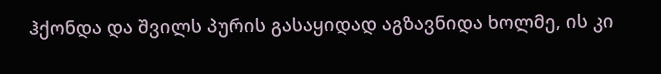ჰქონდა და შვილს პურის გასაყიდად აგზავნიდა ხოლმე, ის კი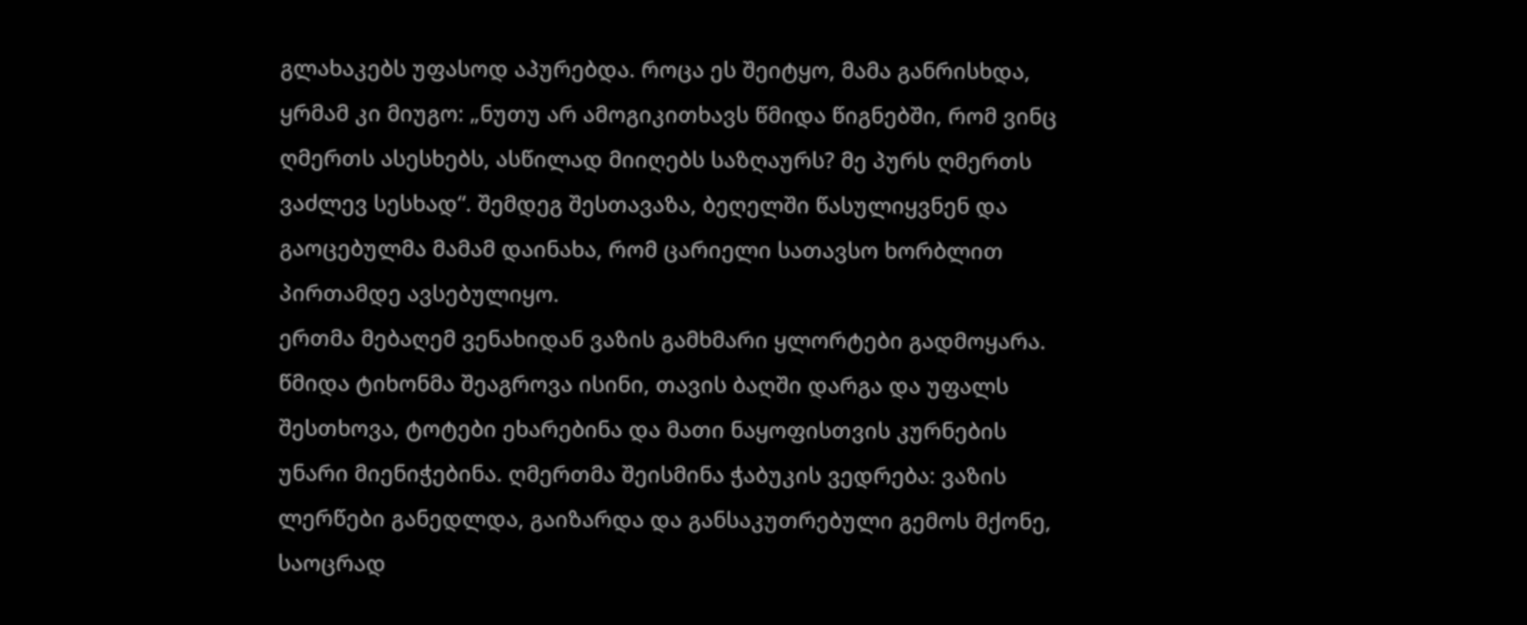გლახაკებს უფასოდ აპურებდა. როცა ეს შეიტყო, მამა განრისხდა, ყრმამ კი მიუგო: „ნუთუ არ ამოგიკითხავს წმიდა წიგნებში, რომ ვინც ღმერთს ასესხებს, ასწილად მიიღებს საზღაურს? მე პურს ღმერთს ვაძლევ სესხად“. შემდეგ შესთავაზა, ბეღელში წასულიყვნენ და გაოცებულმა მამამ დაინახა, რომ ცარიელი სათავსო ხორბლით პირთამდე ავსებულიყო.
ერთმა მებაღემ ვენახიდან ვაზის გამხმარი ყლორტები გადმოყარა. წმიდა ტიხონმა შეაგროვა ისინი, თავის ბაღში დარგა და უფალს შესთხოვა, ტოტები ეხარებინა და მათი ნაყოფისთვის კურნების უნარი მიენიჭებინა. ღმერთმა შეისმინა ჭაბუკის ვედრება: ვაზის ლერწები განედლდა, გაიზარდა და განსაკუთრებული გემოს მქონე, საოცრად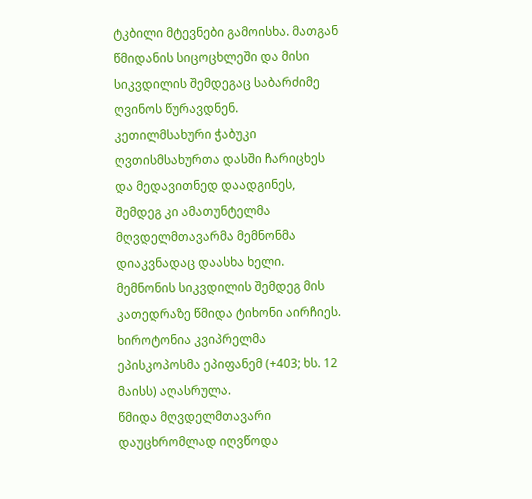ტკბილი მტევნები გამოისხა. მათგან წმიდანის სიცოცხლეში და მისი სიკვდილის შემდეგაც საბარძიმე ღვინოს წურავდნენ.
კეთილმსახური ჭაბუკი ღვთისმსახურთა დასში ჩარიცხეს და მედავითნედ დაადგინეს, შემდეგ კი ამათუნტელმა მღვდელმთავარმა მემნონმა დიაკვნადაც დაასხა ხელი. მემნონის სიკვდილის შემდეგ მის კათედრაზე წმიდა ტიხონი აირჩიეს. ხიროტონია კვიპრელმა ეპისკოპოსმა ეპიფანემ (+403; ხს. 12 მაისს) აღასრულა.
წმიდა მღვდელმთავარი დაუცხრომლად იღვწოდა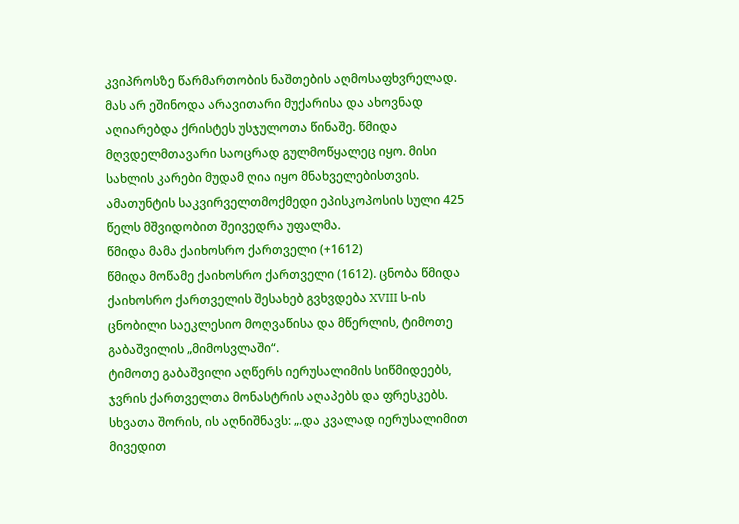კვიპროსზე წარმართობის ნაშთების აღმოსაფხვრელად. მას არ ეშინოდა არავითარი მუქარისა და ახოვნად აღიარებდა ქრისტეს უსჯულოთა წინაშე. წმიდა მღვდელმთავარი საოცრად გულმოწყალეც იყო. მისი სახლის კარები მუდამ ღია იყო მნახველებისთვის.
ამათუნტის საკვირველთმოქმედი ეპისკოპოსის სული 425 წელს მშვიდობით შეივედრა უფალმა.
წმიდა მამა ქაიხოსრო ქართველი (+1612)
წმიდა მოწამე ქაიხოსრო ქართველი (1612). ცნობა წმიდა ქაიხოსრო ქართველის შესახებ გვხვდება XVIII ს-ის ცნობილი საეკლესიო მოღვაწისა და მწერლის, ტიმოთე გაბაშვილის „მიმოსვლაში“.
ტიმოთე გაბაშვილი აღწერს იერუსალიმის სიწმიდეებს, ჯვრის ქართველთა მონასტრის აღაპებს და ფრესკებს. სხვათა შორის, ის აღნიშნავს: „.და კვალად იერუსალიმით მივედით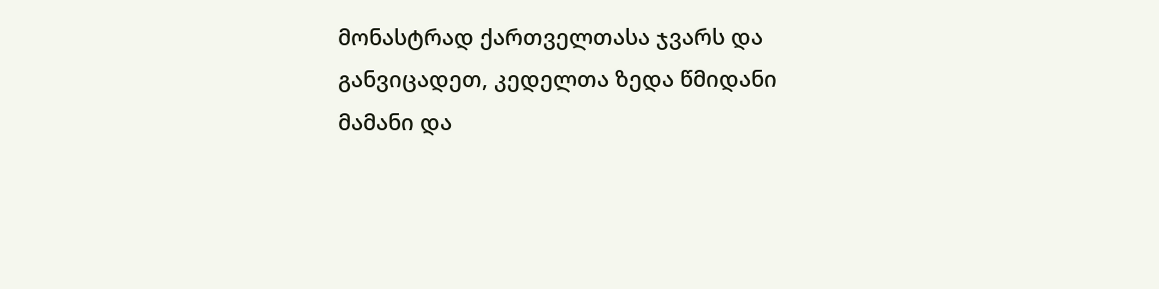მონასტრად ქართველთასა ჯვარს და განვიცადეთ, კედელთა ზედა წმიდანი მამანი და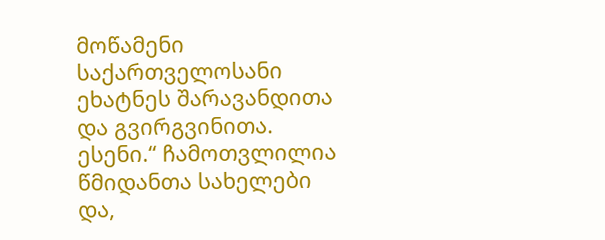მოწამენი საქართველოსანი ეხატნეს შარავანდითა და გვირგვინითა. ესენი.“ ჩამოთვლილია წმიდანთა სახელები და,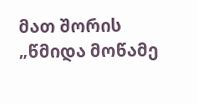მათ შორის „წმიდა მოწამე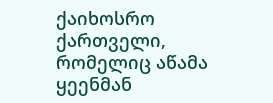ქაიხოსრო ქართველი, რომელიც აწამა ყეენმან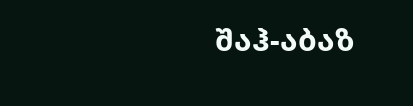შაჰ-აბაზ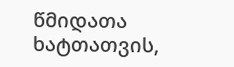წმიდათა ხატთათვის,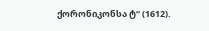ქორონიკონსა ტ“ (1612).